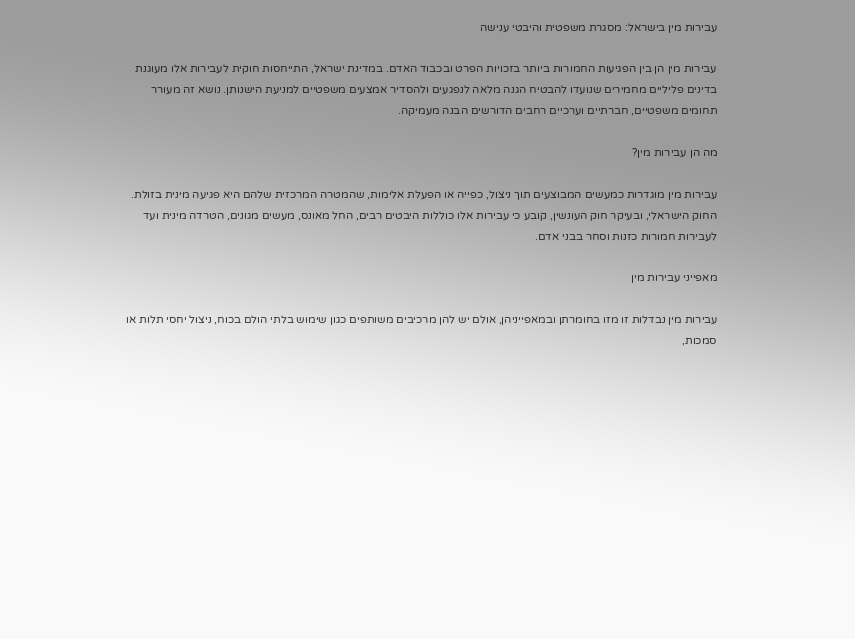עבירות מין בישראל: מסגרת משפטית והיבטי ענישה

עבירות מין הן בין הפגיעות החמורות ביותר בזכויות הפרט ובכבוד האדם. במדינת ישראל, התייחסות חוקית לעבירות אלו מעוגנת בדינים פליליים מחמירים שנועדו להבטיח הגנה מלאה לנפגעים ולהסדיר אמצעים משפטיים למניעת הישנותן. נושא זה מעורר תחומים משפטיים, חברתיים וערכיים רחבים הדורשים הבנה מעמיקה.

מה הן עבירות מין?

עבירות מין מוגדרות כמעשים המבוצעים תוך ניצול, כפייה או הפעלת אלימות, שהמטרה המרכזית שלהם היא פגיעה מינית בזולת. החוק הישראלי, ובעיקר חוק העונשין, קובע כי עבירות אלו כוללות היבטים רבים, החל מאונס, מעשים מגונים, הטרדה מינית ועד לעבירות חמורות כזנות וסחר בבני אדם.

מאפייני עבירות מין

עבירות מין נבדלות זו מזו בחומרתן ובמאפייניהן, אולם יש להן מרכיבים משותפים כגון שימוש בלתי הולם בכוח, ניצול יחסי תלות או סמכות,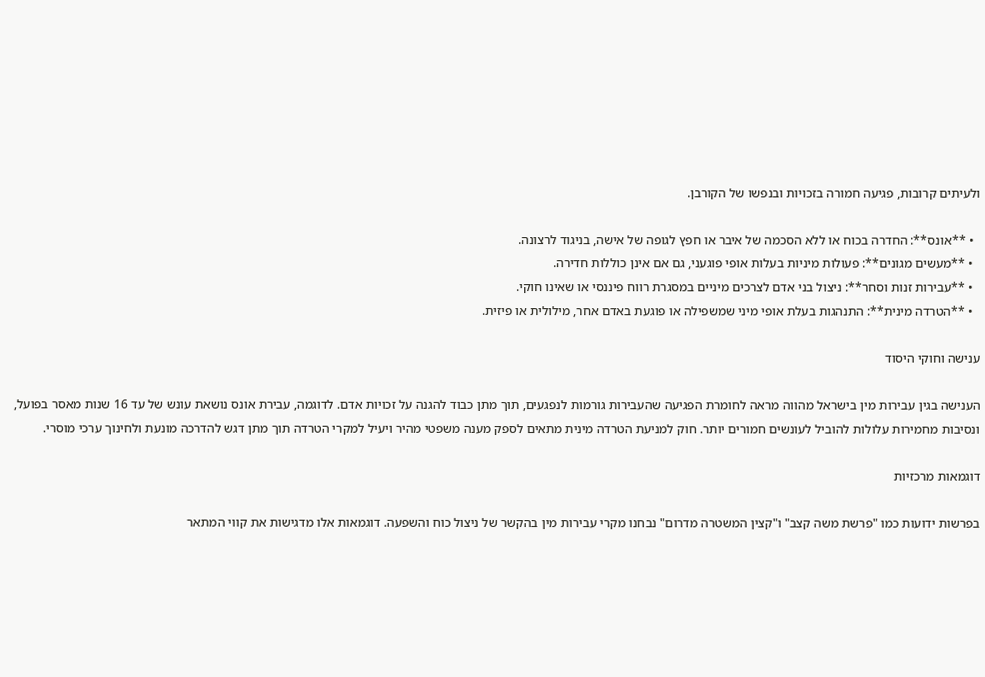ולעיתים קרובות, פגיעה חמורה בזכויות ובנפשו של הקורבן.

  • **אונס**: החדרה בכוח או ללא הסכמה של איבר או חפץ לגופה של אישה, בניגוד לרצונה.
  • **מעשים מגונים**: פעולות מיניות בעלות אופי פוגעני, גם אם אינן כוללות חדירה.
  • **עבירות זנות וסחר**: ניצול בני אדם לצרכים מיניים במסגרת רווח פיננסי או שאינו חוקי.
  • **הטרדה מינית**: התנהגות בעלת אופי מיני שמשפילה או פוגעת באדם אחר, מילולית או פיזית.

ענישה וחוקי היסוד

הענישה בגין עבירות מין בישראל מהווה מראה לחומרת הפגיעה שהעבירות גורמות לנפגעים, תוך מתן כבוד להגנה על זכויות אדם. לדוגמה, עבירת אונס נושאת עונש של עד 16 שנות מאסר בפועל, ונסיבות מחמירות עלולות להוביל לעונשים חמורים יותר. חוק למניעת הטרדה מינית מתאים לספק מענה משפטי מהיר ויעיל למקרי הטרדה תוך מתן דגש להדרכה מונעת ולחינוך ערכי מוסרי.

דוגמאות מרכזיות

בפרשות ידועות כמו "פרשת משה קצב" ו"קצין המשטרה מדרום" נבחנו מקרי עבירות מין בהקשר של ניצול כוח והשפעה. דוגמאות אלו מדגישות את קווי המתאר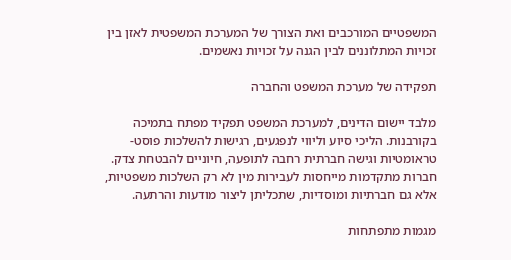המשפטיים המורכבים ואת הצורך של המערכת המשפטית לאזן בין זכויות המתלוננים לבין הגנה על זכויות נאשמים.

תפקידה של מערכת המשפט והחברה

מלבד יישום הדינים, למערכת המשפט תפקיד מפתח בתמיכה בקורבנות. הליכי סיוע וליווי לנפגעים, רגישות להשלכות פוסט-טראומטיות וגישה חברתית רחבה לתופעה, חיוניים להבטחת צדק. חברות מתקדמות מייחסות לעבירות מין לא רק השלכות משפטיות, אלא גם חברתיות ומוסדיות, שתכליתן ליצור מודעות והרתעה.

מגמות מתפתחות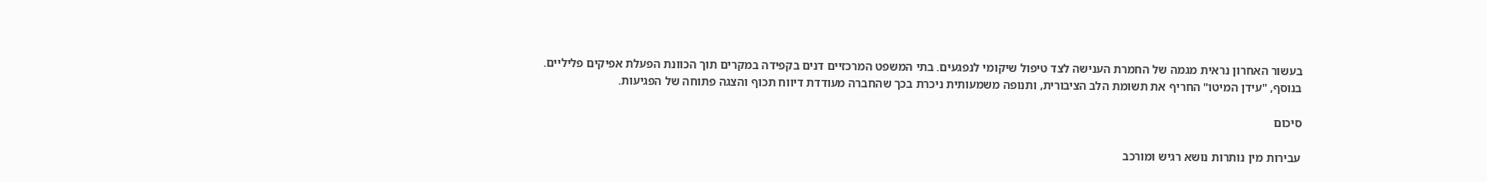בעשור האחרון נראית מגמה של החמרת הענישה לצד טיפול שיקומי לנפגעים. בתי המשפט המרכזיים דנים בקפידה במקרים תוך הכוונת הפעלת אפיקים פליליים. בנוסף, "עידן המיטו" החריף את תשומת הלב הציבורית, ותנופה משמעותית ניכרת בכך שהחברה מעודדת דיווח תכוף והצגה פתוחה של הפגיעות.

סיכום

עבירות מין נותרות נושא רגיש ומורכב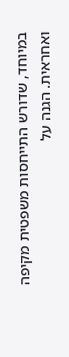במיוחד, שדורש התייחסות משפטית מקיפה ואחראית. הגנה על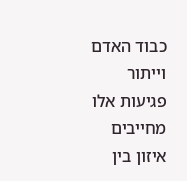כבוד האדם וייתור פגיעות אלו מחייבים איזון בין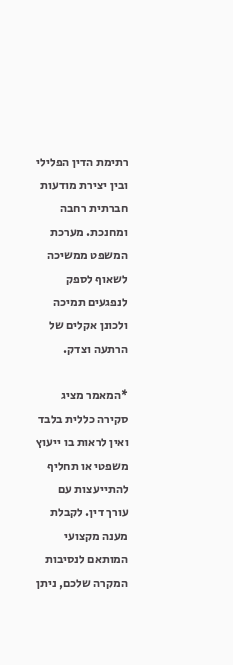רתימת הדין הפלילי ובין יצירת מודעות חברתית רחבה ומחנכת. מערכת המשפט ממשיכה לשאוף לספק לנפגעים תמיכה ולכונן אקלים של הרתעה וצדק.

*המאמר מציג סקירה כללית בלבד ואין לראות בו ייעוץ משפטי או תחליף להתייעצות עם עורך דין. לקבלת מענה מקצועי המותאם לנסיבות המקרה שלכם, ניתן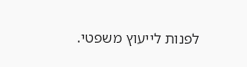לפנות לייעוץ משפטי.